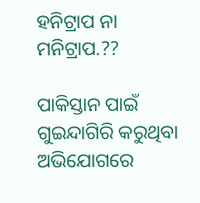ହନିଟ୍ରାପ ନା ମନିଟ୍ରାପ.??

ପାକିସ୍ତାନ ପାଇଁ ଗୁଇନ୍ଦାଗିରି କରୁଥିବା ଅଭିଯୋଗରେ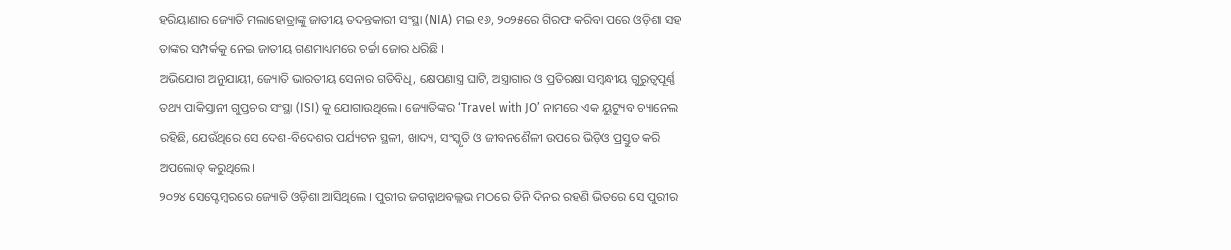ହରିୟାଣାର ଜ୍ୟୋତି ମଲାହୋତ୍ରାଙ୍କୁ ଜାତୀୟ ତଦନ୍ତକାରୀ ସଂସ୍ଥା (NIA) ମଇ ୧୬, ୨୦୨୫ରେ ଗିରଫ କରିବା ପରେ ଓଡ଼ିଶା ସହ ତାଙ୍କର ସମ୍ପର୍କକୁ ନେଇ ଜାତୀୟ ଗଣମାଧ୍ୟମରେ ଚର୍ଚ୍ଚା ଜୋର ଧରିଛି ।
ଅଭିଯୋଗ ଅନୁଯାୟୀ, ଜ୍ୟୋତି ଭାରତୀୟ ସେନାର ଗତିବିଧି, କ୍ଷେପଣାସ୍ତ୍ର ଘାଟି, ଅସ୍ତ୍ରାଗାର ଓ ପ୍ରତିରକ୍ଷା ସମ୍ବନ୍ଧୀୟ ଗୁରୁତ୍ୱପୂର୍ଣ୍ଣ ତଥ୍ୟ ପାକିସ୍ତାନୀ ଗୁପ୍ତଚର ସଂସ୍ଥା (ISI) କୁ ଯୋଗାଉଥିଲେ। ଜ୍ୟୋତିଙ୍କର ‘Travel with JO’ ନାମରେ ଏକ ୟୁଟ୍ୟୁବ ଚ୍ୟାନେଲ ରହିଛି, ଯେଉଁଥିରେ ସେ ଦେଶ-ବିଦେଶର ପର୍ଯ୍ୟଟନ ସ୍ଥଳୀ, ଖାଦ୍ୟ, ସଂସ୍କୃତି ଓ ଜୀବନଶୈଳୀ ଉପରେ ଭିଡ଼ିଓ ପ୍ରସ୍ତୁତ କରି ଅପଲୋଡ୍ କରୁଥିଲେ।
୨୦୨୪ ସେପ୍ଟେମ୍ବରରେ ଜ୍ୟୋତି ଓଡ଼ିଶା ଆସିଥିଲେ । ପୁରୀର ଜଗନ୍ନାଥବଲ୍ଲଭ ମଠରେ ତିନି ଦିନର ରହଣି ଭିତରେ ସେ ପୁରୀର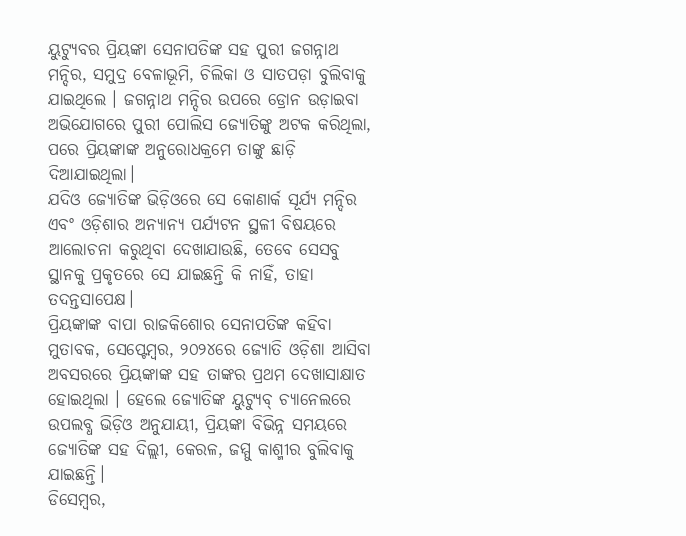ୟୁଟ୍ୟୁବର ପ୍ରିୟଙ୍କା ସେନାପତିଙ୍କ ସହ ପୁରୀ ଜଗନ୍ନାଥ ମନ୍ଦିର, ସମୁଦ୍ର ବେଳାଭୂମି, ଚିଲିକା ଓ ସାତପଡ଼ା ବୁଲିବାକୁ ଯାଇଥିଲେ । ଜଗନ୍ନାଥ ମନ୍ଦିର ଉପରେ ଡ୍ରୋନ ଉଡ଼ାଇବା ଅଭିଯୋଗରେ ପୁରୀ ପୋଲିସ ଜ୍ୟୋତିଙ୍କୁ ଅଟକ କରିଥିଲା, ପରେ ପ୍ରିୟଙ୍କାଙ୍କ ଅନୁରୋଧକ୍ରମେ ତାଙ୍କୁ ଛାଡ଼ି ଦିଆଯାଇଥିଲା।
ଯଦିଓ ଜ୍ୟୋତିଙ୍କ ଭିଡ଼ିଓରେ ସେ କୋଣାର୍କ ସୂର୍ଯ୍ୟ ମନ୍ଦିର ଏବଂ ଓଡ଼ିଶାର ଅନ୍ୟାନ୍ୟ ପର୍ଯ୍ୟଟନ ସ୍ଥଳୀ ବିଷୟରେ ଆଲୋଚନା କରୁଥିବା ଦେଖାଯାଉଛି, ତେବେ ସେସବୁ ସ୍ଥାନକୁ ପ୍ରକୃତରେ ସେ ଯାଇଛନ୍ତି କି ନାହିଁ, ତାହା ତଦନ୍ତସାପେକ୍ଷ।
ପ୍ରିୟଙ୍କାଙ୍କ ବାପା ରାଜକିଶୋର ସେନାପତିଙ୍କ କହିବା ମୁତାବକ, ସେପ୍ଟେମ୍ବର, ୨୦୨୪ରେ ଜ୍ୟୋତି ଓଡ଼ିଶା ଆସିବା ଅବସରରେ ପ୍ରିୟଙ୍କାଙ୍କ ସହ ତାଙ୍କର ପ୍ରଥମ ଦେଖାସାକ୍ଷାତ ହୋଇଥିଲା । ହେଲେ ଜ୍ୟୋତିଙ୍କ ୟୁଟ୍ୟୁବ୍ ଚ୍ୟାନେଲରେ ଉପଲବ୍ଧ ଭିଡ଼ିଓ ଅନୁଯାୟୀ, ପ୍ରିୟଙ୍କା ବିଭିନ୍ନ ସମୟରେ ଜ୍ୟୋତିଙ୍କ ସହ ଦିଲ୍ଲୀ, କେରଳ, ଜମ୍ମୁ କାଶ୍ମୀର ବୁଲିବାକୁ ଯାଇଛନ୍ତି।
ଡିସେମ୍ବର,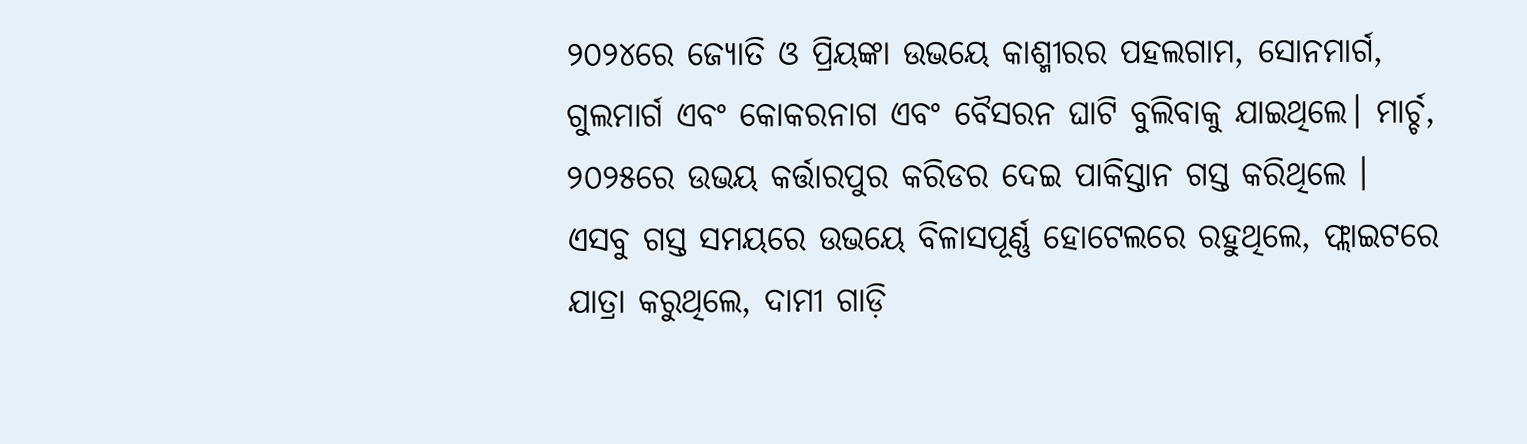୨୦୨୪ରେ ଜ୍ୟୋତି ଓ ପ୍ରିୟଙ୍କା ଉଭୟେ କାଶ୍ମୀରର ପହଲଗାମ, ସୋନମାର୍ଗ, ଗୁଲମାର୍ଗ ଏବଂ କୋକରନାଗ ଏବଂ ବୈସରନ ଘାଟି ବୁଲିବାକୁ ଯାଇଥିଲେ। ମାର୍ଚ୍ଚ, ୨୦୨୫ରେ ଉଭୟ କର୍ତ୍ତାରପୁର କରିଡର ଦେଇ ପାକିସ୍ତାନ ଗସ୍ତ କରିଥିଲେ ।
ଏସବୁ ଗସ୍ତ ସମୟରେ ଉଭୟେ ବିଳାସପୂର୍ଣ୍ଣ ହୋଟେଲରେ ରହୁଥିଲେ, ଫ୍ଲାଇଟରେ ଯାତ୍ରା କରୁଥିଲେ, ଦାମୀ ଗାଡ଼ି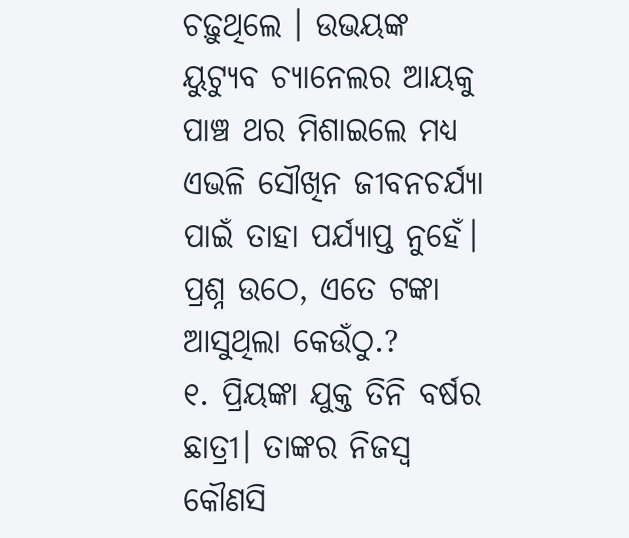ଚଢ଼ୁଥିଲେ । ଉଭୟଙ୍କ ୟୁଟ୍ୟୁବ ଚ୍ୟାନେଲର ଆୟକୁ ପାଞ୍ଚ ଥର ମିଶାଇଲେ ମଧ୍ୟ ଏଭଳି ସୌଖିନ ଜୀବନଚର୍ଯ୍ୟା ପାଇଁ ତାହା ପର୍ଯ୍ୟାପ୍ତ ନୁହେଁ।
ପ୍ରଶ୍ନ ଉଠେ, ଏତେ ଟଙ୍କା ଆସୁଥିଲା କେଉଁଠୁ.?
୧. ପ୍ରିୟଙ୍କା ଯୁକ୍ତ ତିନି ବର୍ଷର ଛାତ୍ରୀ। ତାଙ୍କର ନିଜସ୍ୱ କୌଣସି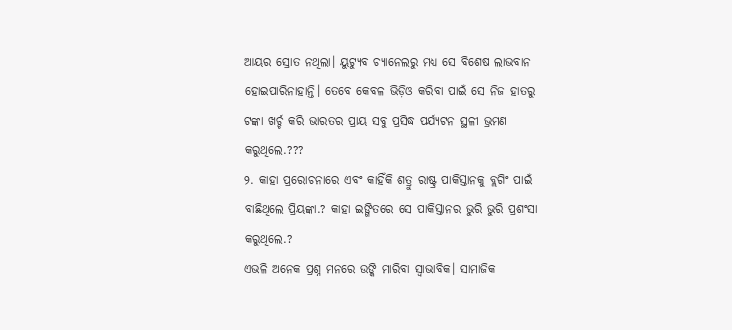ଆୟର ସ୍ରୋତ ନଥିଲା। ୟୁଟ୍ୟୁବ ଚ୍ୟାନେଲରୁ ମଧ୍ୟ ସେ ବିଶେଷ ଲାଭବାନ ହୋଇପାରିନାହାନ୍ତି। ତେବେ କେବଳ ଭିଡ଼ିଓ କରିବା ପାଇଁ ସେ ନିଜ ହାତରୁ ଟଙ୍କା ଖର୍ଚ୍ଚ କରି ଭାରତର ପ୍ରାୟ ସବୁ ପ୍ରସିଦ୍ଧ ପର୍ଯ୍ୟଟନ ସ୍ଥଳୀ ଭ୍ରମଣ କରୁଥିଲେ.???
୨. କାହା ପ୍ରରୋଚନାରେ ଏବଂ କାହିଁକି ଶତ୍ରୁ ରାଷ୍ଟ୍ର ପାକିସ୍ତାନକୁ ବ୍ଲଗିଂ ପାଇଁ ବାଛିଥିଲେ ପ୍ରିୟଙ୍କା.? କାହା ଇଙ୍ଗିତରେ ସେ ପାକିସ୍ତାନର ଭୁରି ଭୁରି ପ୍ରଶଂସା କରୁଥିଲେ.?
ଏଭଳି ଅନେକ ପ୍ରଶ୍ନ ମନରେ ଉଙ୍କି ମାରିବା ସ୍ୱାଭାବିକ। ସାମାଜିକ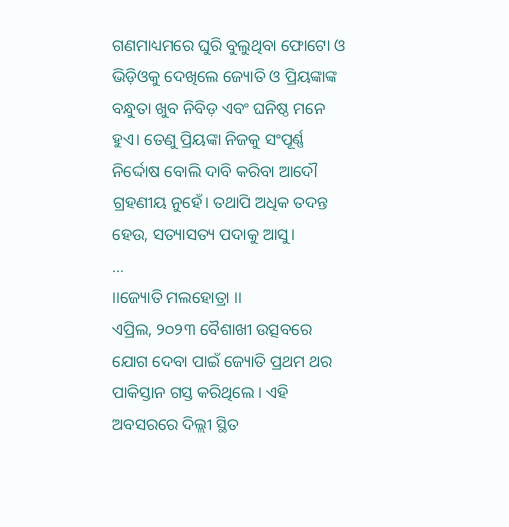ଗଣମାଧ୍ୟମରେ ଘୁରି ବୁଲୁଥିବା ଫୋଟୋ ଓ ଭିଡ଼ିଓକୁ ଦେଖିଲେ ଜ୍ୟୋତି ଓ ପ୍ରିୟଙ୍କାଙ୍କ ବନ୍ଧୁତା ଖୁବ ନିବିଡ଼ ଏବଂ ଘନିଷ୍ଠ ମନେ ହୁଏ। ତେଣୁ ପ୍ରିୟଙ୍କା ନିଜକୁ ସଂପୂର୍ଣ୍ଣ ନିର୍ଦ୍ଦୋଷ ବୋଲି ଦାବି କରିବା ଆଦୌ ଗ୍ରହଣୀୟ ନୁହେଁ। ତଥାପି ଅଧିକ ତଦନ୍ତ ହେଉ, ସତ୍ୟାସତ୍ୟ ପଦାକୁ ଆସୁ।
...
।।ଜ୍ୟୋତି ମଲହୋତ୍ରା ।।
ଏପ୍ରିଲ, ୨୦୨୩ ବୈଶାଖୀ ଉତ୍ସବରେ ଯୋଗ ଦେବା ପାଇଁ ଜ୍ୟୋତି ପ୍ରଥମ ଥର ପାକିସ୍ତାନ ଗସ୍ତ କରିଥିଲେ । ଏହି ଅବସରରେ ଦିଲ୍ଲୀ ସ୍ଥିତ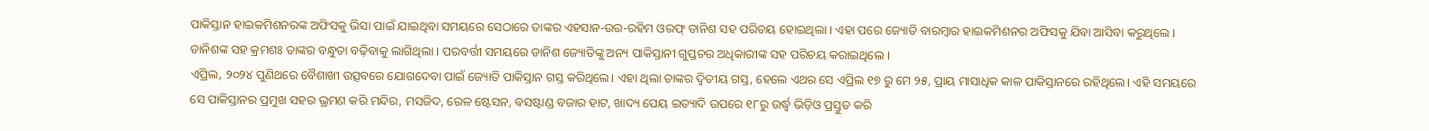ପାକିସ୍ତାନ ହାଇକମିଶନରଙ୍କ ଅଫିସକୁ ଭିସା ପାଇଁ ଯାଇଥିବା ସମୟରେ ସେଠାରେ ତାଙ୍କର ଏହସାନ-ଉର-ରହିମ ଓରଫ୍ ଡାନିଶ ସହ ପରିଚୟ ହୋଇଥିଲା । ଏହା ପରେ ଜ୍ୟୋତି ବାରମ୍ବାର ହାଇକମିଶନର ଅଫିସକୁ ଯିବା ଆସିବା କରୁଥିଲେ । ଡାନିଶଙ୍କ ସହ କ୍ରମଶଃ ତାଙ୍କର ବନ୍ଧୁତା ବଢ଼ିବାକୁ ଲାଗିଥିଲା । ପରବର୍ତ୍ତୀ ସମୟରେ ଡାନିଶ ଜ୍ୟୋତିଙ୍କୁ ଅନ୍ୟ ପାକିସ୍ତାନୀ ଗୁପ୍ତଚର ଅଧିକାରୀଙ୍କ ସହ ପରିଚୟ କରାଇଥିଲେ ।
ଏପ୍ରିଲ, ୨୦୨୪ ପୁଣିଥରେ ବୈଶାଖୀ ଉତ୍ସବରେ ଯୋଗଦେବା ପାଇଁ ଜ୍ୟୋତି ପାକିସ୍ତାନ ଗସ୍ତ କରିଥିଲେ। ଏହା ଥିଲା ତାଙ୍କର ଦ୍ବିତୀୟ ଗସ୍ତ, ହେଲେ ଏଥର ସେ ଏପ୍ରିଲ ୧୭ ରୁ ମେ ୨୫, ପ୍ରାୟ ମାସାଧିକ କାଳ ପାକିସ୍ତାନରେ ରହିଥିଲେ। ଏହି ସମୟରେ ସେ ପାକିସ୍ତାନର ପ୍ରମୁଖ ସହର ଭ୍ରମଣ କରି ମନ୍ଦିର, ମସଜିଦ, ରେଳ ଷ୍ଟେସନ, ବସଷ୍ଟାଣ୍ଡ ବଜାର ହାଟ, ଖାଦ୍ୟ ପେୟ ଇତ୍ୟାଦି ଉପରେ ୧୮ରୁ ଉର୍ଦ୍ଧ୍ବ ଭିଡ଼ିଓ ପ୍ରସ୍ତୁତ କରି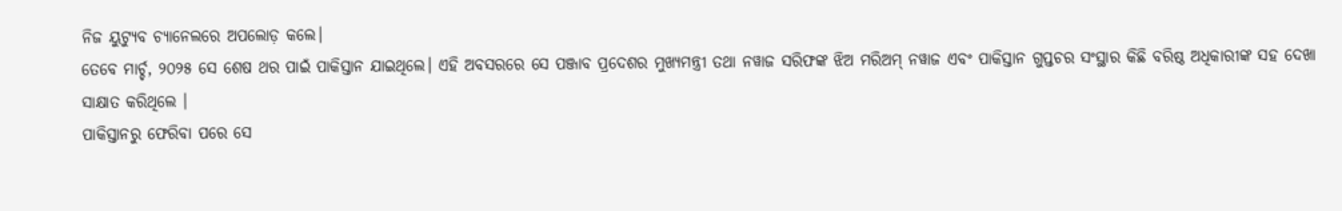ନିଜ ୟୁଟ୍ୟୁବ ଚ୍ୟାନେଲରେ ଅପଲୋଡ଼ କଲେ।
ତେବେ ମାର୍ଚ୍ଚ, ୨୦୨୫ ସେ ଶେଷ ଥର ପାଇଁ ପାକିସ୍ତାନ ଯାଇଥିଲେ। ଏହି ଅବସରରେ ସେ ପଞ୍ଜାବ ପ୍ରଦେଶର ମୁଖ୍ୟମନ୍ତ୍ରୀ ତଥା ନୱାଜ ସରିଫଙ୍କ ଝିଅ ମରିଅମ୍ ନୱାଜ ଏବଂ ପାକିସ୍ତାନ ଗୁପ୍ତଚର ସଂସ୍ଥାର କିଛି ବରିଷ୍ଠ ଅଧିକାରୀଙ୍କ ସହ ଦେଖା ସାକ୍ଷାତ କରିଥିଲେ ।
ପାକିସ୍ତାନରୁ ଫେରିବା ପରେ ସେ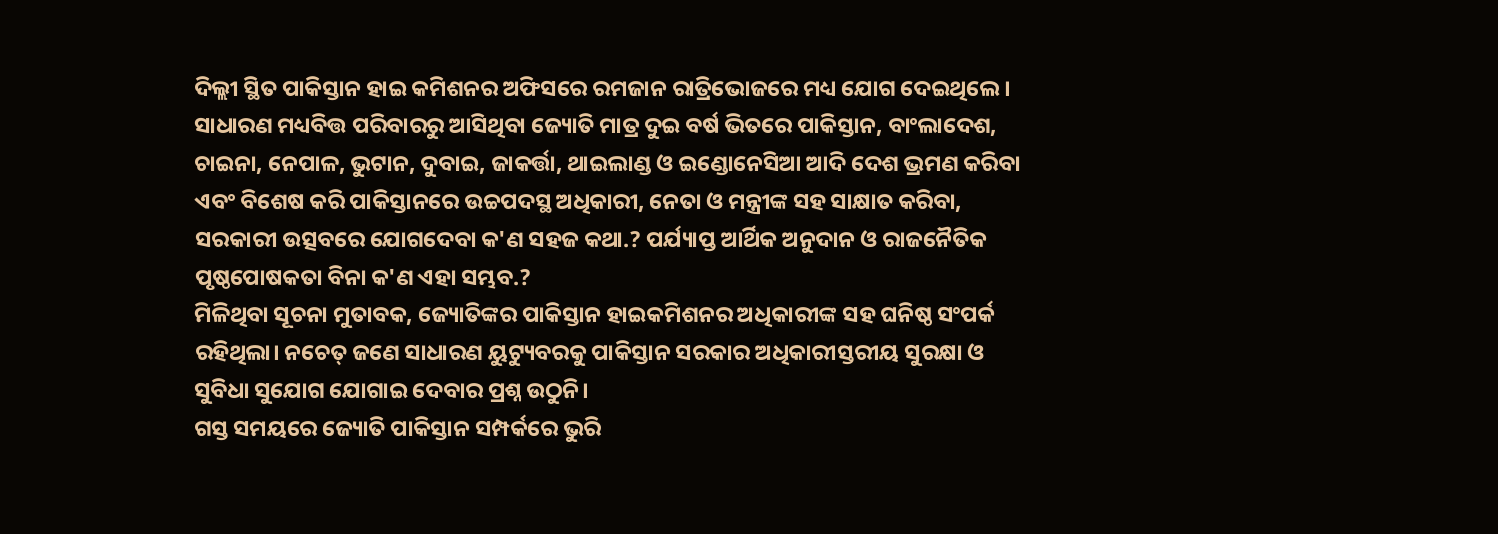ଦିଲ୍ଲୀ ସ୍ଥିତ ପାକିସ୍ତାନ ହାଇ କମିଶନର ଅଫିସରେ ରମଜାନ ରାତ୍ରିଭୋଜରେ ମଧ୍ୟ ଯୋଗ ଦେଇଥିଲେ ।
ସାଧାରଣ ମଧ୍ୟବିତ୍ତ ପରିବାରରୁ ଆସିଥିବା ଜ୍ୟୋତି ମାତ୍ର ଦୁଇ ବର୍ଷ ଭିତରେ ପାକିସ୍ତାନ, ବାଂଲାଦେଶ, ଚାଇନା, ନେପାଳ, ଭୁଟାନ, ଦୁବାଇ, ଜାକର୍ତ୍ତା, ଥାଇଲାଣ୍ଡ ଓ ଇଣ୍ଡୋନେସିଆ ଆଦି ଦେଶ ଭ୍ରମଣ କରିବା ଏବଂ ବିଶେଷ କରି ପାକିସ୍ତାନରେ ଉଚ୍ଚପଦସ୍ଥ ଅଧିକାରୀ, ନେତା ଓ ମନ୍ତ୍ରୀଙ୍କ ସହ ସାକ୍ଷାତ କରିବା, ସରକାରୀ ଉତ୍ସବରେ ଯୋଗଦେବା କ'ଣ ସହଜ କଥା.? ପର୍ଯ୍ୟାପ୍ତ ଆର୍ଥିକ ଅନୁଦାନ ଓ ରାଜନୈତିକ ପୃଷ୍ଠପୋଷକତା ବିନା କ'ଣ ଏହା ସମ୍ଭବ.?
ମିଳିଥିବା ସୂଚନା ମୁତାବକ, ଜ୍ୟୋତିଙ୍କର ପାକିସ୍ତାନ ହାଇକମିଶନର ଅଧିକାରୀଙ୍କ ସହ ଘନିଷ୍ଠ ସଂପର୍କ ରହିଥିଲା। ନଚେତ୍ ଜଣେ ସାଧାରଣ ୟୁଟ୍ୟୁବରକୁ ପାକିସ୍ତାନ ସରକାର ଅଧିକାରୀସ୍ତରୀୟ ସୁରକ୍ଷା ଓ ସୁବିଧା ସୁଯୋଗ ଯୋଗାଇ ଦେବାର ପ୍ରଶ୍ନ ଉଠୁନି।
ଗସ୍ତ ସମୟରେ ଜ୍ୟୋତି ପାକିସ୍ତାନ ସମ୍ପର୍କରେ ଭୁରି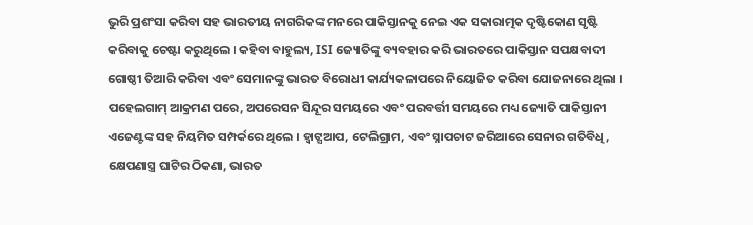ଭୁରି ପ୍ରଶଂସା କରିବା ସହ ଭାରତୀୟ ନାଗରିକଙ୍କ ମନରେ ପାକିସ୍ତାନକୁ ନେଇ ଏକ ସକାରାତ୍ମକ ଦୃଷ୍ଟିକୋଣ ସୃଷ୍ଟି କରିବାକୁ ଚେଷ୍ଟା କରୁଥିଲେ । କହିବା ବାହୁଲ୍ୟ, ISI ଜ୍ୟୋତିଙ୍କୁ ବ୍ୟବହାର କରି ଭାରତରେ ପାକିସ୍ତାନ ସପକ୍ଷବାଦୀ ଗୋଷ୍ଠୀ ତିଆରି କରିବା ଏବଂ ସେମାନଙ୍କୁ ଭାରତ ବିରୋଧୀ କାର୍ଯ୍ୟକଳାପରେ ନିୟୋଜିତ କରିବା ଯୋଜନାରେ ଥିଲା ।
ପହେଲଗାମ୍ ଆକ୍ରମଣ ପରେ, ଅପରେସନ ସିନ୍ଦୂର ସମୟରେ ଏବଂ ପରବର୍ତ୍ତୀ ସମୟରେ ମଧ୍ୟ ଜ୍ୟୋତି ପାକିସ୍ତାନୀ ଏଜେଣ୍ଟଙ୍କ ସହ ନିୟମିତ ସମ୍ପର୍କରେ ଥିଲେ । ହ୍ୱାଟ୍ସଆପ, ଟେଲିଗ୍ରାମ, ଏବଂ ସ୍ନାପଚାଟ ଜରିଆରେ ସେନାର ଗତିବିଧି, କ୍ଷେପଣାସ୍ତ୍ର ଘାଟିର ଠିକଣା, ଭାରତ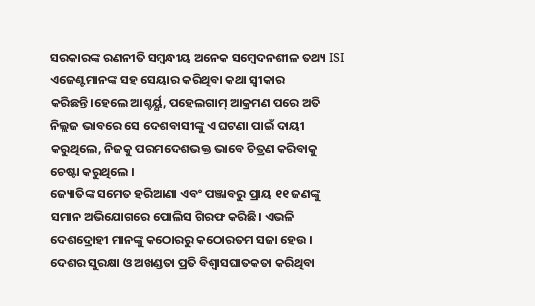ସରକାରଙ୍କ ରଣନୀତି ସମ୍ବନ୍ଧୀୟ ଅନେକ ସମ୍ବେଦନଶୀଳ ତଥ୍ୟ ISI ଏଜେଣ୍ଟମାନଙ୍କ ସହ ସେୟାର କରିଥିବା କଥା ସ୍ବୀକାର କରିଛନ୍ତି।ହେଲେ ଆଶ୍ଚର୍ୟ୍ଯ, ପହେଲଗାମ୍ ଆକ୍ରମଣ ପରେ ଅତି ନିଲ୍ଲଜ ଭାବରେ ସେ ଦେଶବାସୀଙ୍କୁ ଏ ଘଟଣା ପାଇଁ ଦାୟୀ କରୁଥିଲେ, ନିଜକୁ ପରମଦେଶଭକ୍ତ ଭାବେ ଚିତ୍ରଣ କରିବାକୁ ଚେଷ୍ଟା କରୁଥିଲେ ।
ଜ୍ୟୋତିଙ୍କ ସମେତ ହରିଆଣା ଏବଂ ପଞ୍ଜାବରୁ ପ୍ରାୟ ୧୧ ଜଣଙ୍କୁ ସମାନ ଅଭିଯୋଗରେ ପୋଲିସ ଗିରଫ କରିଛି। ଏଭଳି ଦେଶଦ୍ରୋହୀ ମାନଙ୍କୁ କଠୋରରୁ କଠୋରତମ ସଜା ହେଉ । ଦେଶର ସୁରକ୍ଷା ଓ ଅଖଣ୍ଡତା ପ୍ରତି ବିଶ୍ୱାସଘାତକତା କରିଥିବା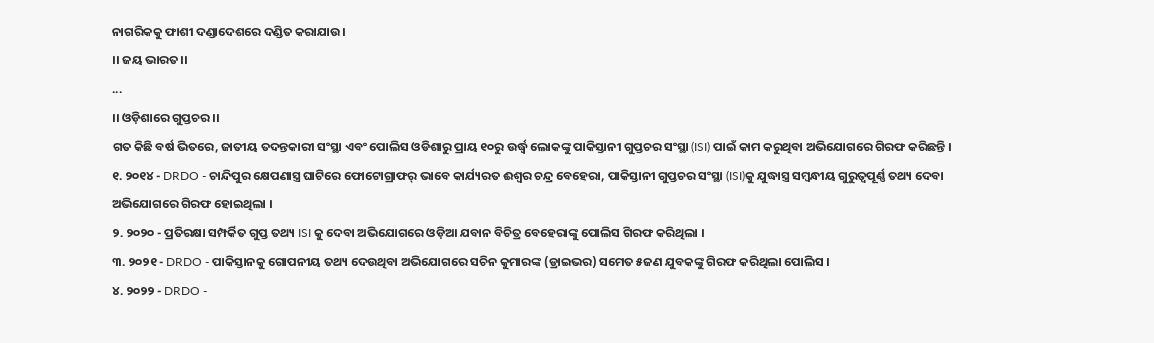ନାଗରିକକୁ ଫାଶୀ ଦଣ୍ଡାଦେଶରେ ଦଣ୍ଡିତ କରାଯାଉ।
।। ଜୟ ଭାରତ।।
...
।। ଓଡ଼ିଶାରେ ଗୁପ୍ତଚର ।।
ଗତ କିଛି ବର୍ଷ ଭିତରେ, ଜାତୀୟ ତଦନ୍ତକାରୀ ସଂସ୍ଥା ଏବଂ ପୋଲିସ ଓଡିଶାରୁ ପ୍ରାୟ ୧୦ରୁ ଉର୍ଦ୍ଧ୍ବ ଲୋକଙ୍କୁ ପାକିସ୍ତାନୀ ଗୁପ୍ତଚର ସଂସ୍ଥା (ISI) ପାଇଁ କାମ କରୁଥିବା ଅଭିଯୋଗରେ ଗିରଫ କରିଛନ୍ତି ।
୧. ୨୦୧୪ - DRDO - ଚାନ୍ଦିପୁର କ୍ଷେପଣାସ୍ତ୍ର ଘାଟିରେ ଫୋଟୋଗ୍ରାଫର୍ ଭାବେ କାର୍ଯ୍ୟରତ ଈଶ୍ୱର ଚନ୍ଦ୍ର ବେହେରା, ପାକିସ୍ତାନୀ ଗୁପ୍ତଚର ସଂସ୍ଥା (ISI)କୁ ଯୁଦ୍ଧାସ୍ତ୍ର ସମ୍ବନ୍ଧୀୟ ଗୁରୁତ୍ୱପୂର୍ଣ୍ଣ ତଥ୍ୟ ଦେବା ଅଭିଯୋଗରେ ଗିରଫ ହୋଇଥିଲା ।
୨. ୨୦୨୦ - ପ୍ରତିରକ୍ଷା ସମ୍ପର୍କିତ ଗୁପ୍ତ ତଥ୍ୟ ISI କୁ ଦେବା ଅଭିଯୋଗରେ ଓଡ଼ିଆ ଯବାନ ବିଚିତ୍ର ବେହେରାଙ୍କୁ ପୋଲିସ ଗିରଫ କରିଥିଲା ।
୩. ୨୦୨୧ - DRDO - ପାକିସ୍ତାନକୁ ଗୋପନୀୟ ତଥ୍ୟ ଦେଉଥିବା ଅଭିଯୋଗରେ ସଚିନ କୁମାରଙ୍କ (ଡ୍ରାଇଭର) ସମେତ ୫ଜଣ ଯୁବକଙ୍କୁ ଗିରଫ କରିଥିଲା ପୋଲିସ ।
୪. ୨୦୨୨ - DRDO -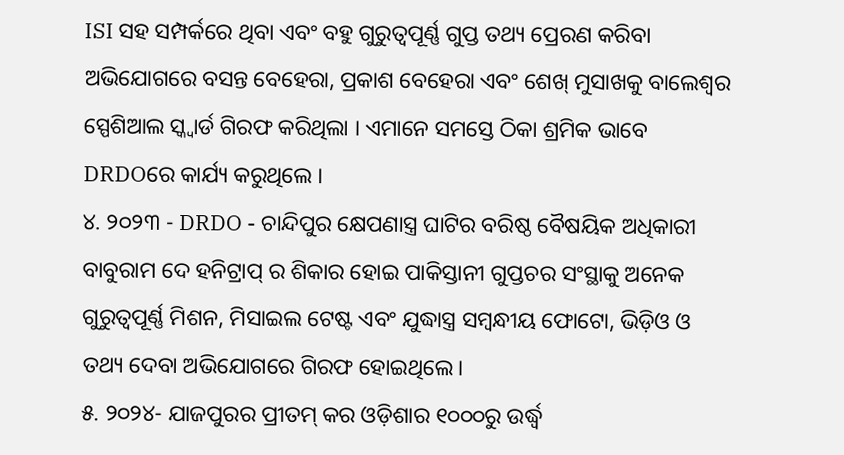ISI ସହ ସମ୍ପର୍କରେ ଥିବା ଏବଂ ବହୁ ଗୁରୁତ୍ବପୂର୍ଣ୍ଣ ଗୁପ୍ତ ତଥ୍ୟ ପ୍ରେରଣ କରିବା ଅଭିଯୋଗରେ ବସନ୍ତ ବେହେରା, ପ୍ରକାଶ ବେହେରା ଏବଂ ଶେଖ୍ ମୁସାଖକୁ ବାଲେଶ୍ଵର ସ୍ପେଶିଆଲ ସ୍କ୍ୱାର୍ଡ ଗିରଫ କରିଥିଲା । ଏମାନେ ସମସ୍ତେ ଠିକା ଶ୍ରମିକ ଭାବେ DRDOରେ କାର୍ଯ୍ୟ କରୁଥିଲେ ।
୪. ୨୦୨୩ - DRDO - ଚାନ୍ଦିପୁର କ୍ଷେପଣାସ୍ତ୍ର ଘାଟିର ବରିଷ୍ଠ ବୈଷୟିକ ଅଧିକାରୀ ବାବୁରାମ ଦେ ହନିଟ୍ରାପ୍ ର ଶିକାର ହୋଇ ପାକିସ୍ତାନୀ ଗୁପ୍ତଚର ସଂସ୍ଥାକୁ ଅନେକ ଗୁରୁତ୍ଵପୂର୍ଣ୍ଣ ମିଶନ, ମିସାଇଲ ଟେଷ୍ଟ ଏବଂ ଯୁଦ୍ଧାସ୍ତ୍ର ସମ୍ବନ୍ଧୀୟ ଫୋଟୋ, ଭିଡ଼ିଓ ଓ ତଥ୍ୟ ଦେବା ଅଭିଯୋଗରେ ଗିରଫ ହୋଇଥିଲେ।
୫. ୨୦୨୪- ଯାଜପୁରର ପ୍ରୀତମ୍ କର ଓଡ଼ିଶାର ୧୦୦୦ରୁ ଉର୍ଦ୍ଧ୍ବ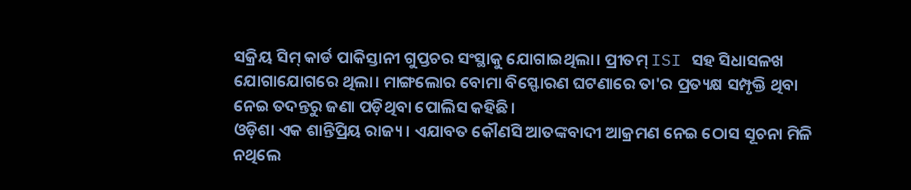ସକ୍ରିୟ ସିମ୍ କାର୍ଡ ପାକିସ୍ତାନୀ ଗୁପ୍ତଚର ସଂସ୍ଥାକୁ ଯୋଗାଇଥିଲା। ପ୍ରୀତମ୍ ISI ସହ ସିଧାସଳଖ ଯୋଗାଯୋଗରେ ଥିଲା। ମାଙ୍ଗଲୋର ବୋମା ବିସ୍ଫୋରଣ ଘଟଣାରେ ତା'ର ପ୍ରତ୍ୟକ୍ଷ ସମ୍ପୃକ୍ତି ଥିବା ନେଇ ତଦନ୍ତରୁ ଜଣା ପଡ଼ିଥିବା ପୋଲିସ କହିଛି।
ଓଡ଼ିଶା ଏକ ଶାନ୍ତିପ୍ରିୟ ରାଜ୍ୟ। ଏଯାବତ କୌଣସି ଆତଙ୍କବାଦୀ ଆକ୍ରମଣ ନେଇ ଠୋସ ସୂଚନା ମିଳି ନଥିଲେ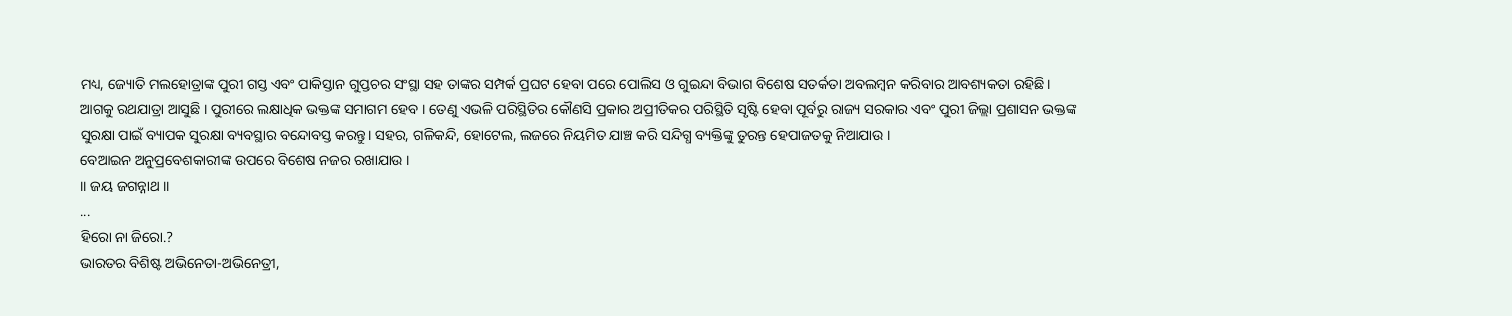ମଧ୍ୟ, ଜ୍ୟୋତି ମଲହୋତ୍ରାଙ୍କ ପୁରୀ ଗସ୍ତ ଏବଂ ପାକିସ୍ତାନ ଗୁପ୍ତଚର ସଂସ୍ଥା ସହ ତାଙ୍କର ସମ୍ପର୍କ ପ୍ରଘଟ ହେବା ପରେ ପୋଲିସ ଓ ଗୁଇନ୍ଦା ବିଭାଗ ବିଶେଷ ସତର୍କତା ଅବଲମ୍ବନ କରିବାର ଆବଶ୍ୟକତା ରହିଛି।
ଆଗକୁ ରଥଯାତ୍ରା ଆସୁଛି । ପୁରୀରେ ଲକ୍ଷାଧିକ ଭକ୍ତଙ୍କ ସମାଗମ ହେବ । ତେଣୁ ଏଭଳି ପରିସ୍ଥିତିର କୌଣସି ପ୍ରକାର ଅପ୍ରୀତିକର ପରିସ୍ଥିତି ସୃଷ୍ଟି ହେବା ପୂର୍ବରୁ ରାଜ୍ୟ ସରକାର ଏବଂ ପୁରୀ ଜିଲ୍ଲା ପ୍ରଶାସନ ଭକ୍ତଙ୍କ ସୁରକ୍ଷା ପାଇଁ ବ୍ୟାପକ ସୁରକ୍ଷା ବ୍ୟବସ୍ଥାର ବନ୍ଦୋବସ୍ତ କରନ୍ତୁ। ସହର, ଗଳିକନ୍ଦି, ହୋଟେଲ, ଲଜରେ ନିୟମିତ ଯାଞ୍ଚ କରି ସନ୍ଦିଗ୍ଧ ବ୍ୟକ୍ତିଙ୍କୁ ତୁରନ୍ତ ହେପାଜତକୁ ନିଆଯାଉ ।
ବେଆଇନ ଅନୁପ୍ରବେଶକାରୀଙ୍କ ଉପରେ ବିଶେଷ ନଜର ରଖାଯାଉ ।
।। ଜୟ ଜଗନ୍ନାଥ ।।
...
ହିରୋ ନା ଜିରୋ.?
ଭାରତର ବିଶିଷ୍ଟ ଅଭିନେତା-ଅଭିନେତ୍ରୀ,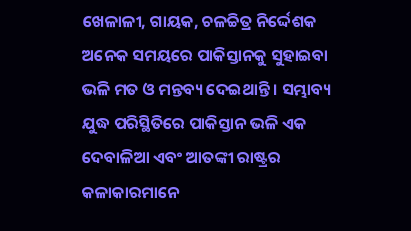ଖେଳାଳୀ, ଗାୟକ, ଚଳଚ୍ଚିତ୍ର ନିର୍ଦ୍ଦେଶକ ଅନେକ ସମୟରେ ପାକିସ୍ତାନକୁ ସୁହାଇବା ଭଳି ମତ ଓ ମନ୍ତବ୍ୟ ଦେଇଥାନ୍ତି । ସମ୍ଭାବ୍ୟ ଯୁଦ୍ଧ ପରିସ୍ଥିତିରେ ପାକିସ୍ତାନ ଭଳି ଏକ ଦେବାଳିଆ ଏବଂ ଆତଙ୍କୀ ରାଷ୍ଟ୍ରର କଳାକାରମାନେ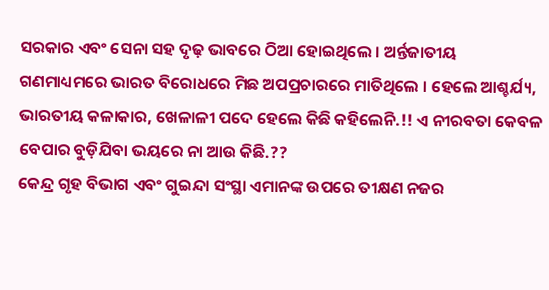ସରକାର ଏବଂ ସେନା ସହ ଦୃଢ଼ ଭାବରେ ଠିଆ ହୋଇଥିଲେ । ଅର୍ନ୍ତଜାତୀୟ ଗଣମାଧ୍ୟମରେ ଭାରତ ବିରୋଧରେ ମିଛ ଅପପ୍ରଚାରରେ ମାତିଥିଲେ । ହେଲେ ଆଶ୍ଚର୍ଯ୍ୟ, ଭାରତୀୟ କଳାକାର, ଖେଳାଳୀ ପଦେ ହେଲେ କିଛି କହିଲେନି.!! ଏ ନୀରବତା କେବଳ ବେପାର ବୁଡ଼ିଯିବା ଭୟରେ ନା ଆଉ କିଛି.??
କେନ୍ଦ୍ର ଗୃହ ବିଭାଗ ଏବଂ ଗୁଇନ୍ଦା ସଂସ୍ଥା ଏମାନଙ୍କ ଉପରେ ତୀକ୍ଷଣ ନଜର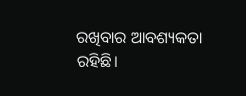ରଖିବାର ଆବଶ୍ୟକତା ରହିଛି।